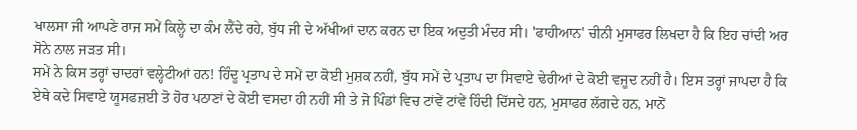ਖਾਲਸਾ ਜੀ ਆਪਣੇ ਰਾਜ ਸਮੇਂ ਕਿਲ੍ਹੇ ਦਾ ਕੰਮ ਲੈਂਦੇ ਰਹੇ, ਬੁੱਧ ਜੀ ਦੇ ਅੱਖੀਆਂ ਦਾਨ ਕਰਨ ਦਾ ਇਕ ਅਦੁਤੀ ਮੰਦਰ ਸੀ। 'ਫਾਹੀਆਨ' ਚੀਨੀ ਮੁਸਾਫਰ ਲਿਖਦਾ ਹੈ ਕਿ ਇਹ ਚਾਂਦੀ ਅਰ ਸੋਨੇ ਨਾਲ ਜੜਤ ਸੀ।
ਸਮੇਂ ਨੇ ਕਿਸ ਤਰ੍ਹਾਂ ਚਾਦਰਾਂ ਵਲ੍ਹੇਟੀਆਂ ਹਨ! ਹਿੰਦੂ ਪ੍ਰਤਾਪ ਦੇ ਸਮੇਂ ਦਾ ਕੋਈ ਮੁਸ਼ਕ ਨਹੀਂ, ਬੁੱਧ ਸਮੇਂ ਦੇ ਪ੍ਰਤਾਪ ਦਾ ਸਿਵਾਏ ਢੇਰੀਆਂ ਦੇ ਕੋਈ ਵਜੂਦ ਨਹੀਂ ਹੈ। ਇਸ ਤਰ੍ਹਾਂ ਜਾਪਦਾ ਹੈ ਕਿ ਏਥੇ ਕਦੇ ਸਿਵਾਏ ਯੂਸਫਜ਼ਈ ਤੋ ਹੋਰ ਪਠਾਣਾਂ ਦੇ ਕੋਈ ਵਸਦਾ ਹੀ ਨਹੀਂ ਸੀ ਤੇ ਜੋ ਪਿੰਡਾਂ ਵਿਚ ਟਾਂਵੇਂ ਟਾਂਵੇਂ ਹਿੰਦੀ ਦਿੱਸਦੇ ਹਨ, ਮੁਸਾਫਰ ਲੱਗਦੇ ਹਨ, ਮਾਨੋਂ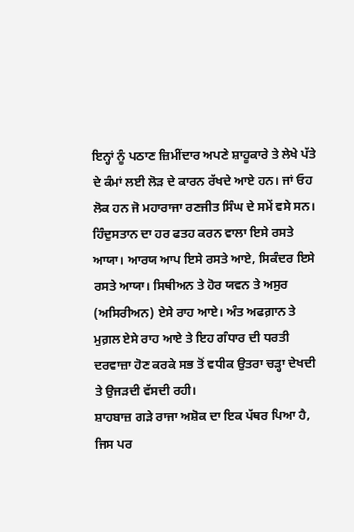ਇਨ੍ਹਾਂ ਨੂੰ ਪਠਾਣ ਜ਼ਿਮੀਂਦਾਰ ਅਪਣੇ ਸ਼ਾਹੂਕਾਰੇ ਤੇ ਲੇਖੇ ਪੱਤੇ ਦੇ ਕੰਮਾਂ ਲਈ ਲੋੜ ਦੇ ਕਾਰਨ ਰੱਖਦੇ ਆਏ ਹਨ। ਜਾਂ ਓਹ ਲੋਕ ਹਨ ਜੋ ਮਹਾਰਾਜਾ ਰਣਜੀਤ ਸਿੰਘ ਦੇ ਸਮੇਂ ਵਸੇ ਸਨ।
ਹਿੰਦੁਸਤਾਨ ਦਾ ਹਰ ਫਤਹ ਕਰਨ ਵਾਲਾ ਇਸੇ ਰਸਤੇ ਆਯਾ। ਆਰਯ ਆਪ ਇਸੇ ਰਸਤੇ ਆਏ, ਸਿਕੰਦਰ ਇਸੇ ਰਸਤੇ ਆਯਾ। ਸਿਥੀਅਨ ਤੇ ਹੋਰ ਯਵਨ ਤੇ ਅਸੁਰ (ਅਸਿਰੀਅਨ) ਏਸੇ ਰਾਹ ਆਏ। ਅੰਤ ਅਫਗ਼ਾਨ ਤੇ ਮੁਗ਼ਲ ਏਸੇ ਰਾਹ ਆਏ ਤੇ ਇਹ ਗੰਧਾਰ ਦੀ ਧਰਤੀ ਦਰਵਾਜ਼ਾ ਹੋਣ ਕਰਕੇ ਸਭ ਤੋਂ ਵਧੀਕ ਉਤਰਾ ਚੜ੍ਹਾ ਦੇਖਦੀ ਤੇ ਉਜੜਦੀ ਵੱਸਦੀ ਰਹੀ।
ਸ਼ਾਹਬਾਜ਼ ਗੜੇ ਰਾਜਾ ਅਸ਼ੋਕ ਦਾ ਇਕ ਪੱਥਰ ਪਿਆ ਹੈ, ਜਿਸ ਪਰ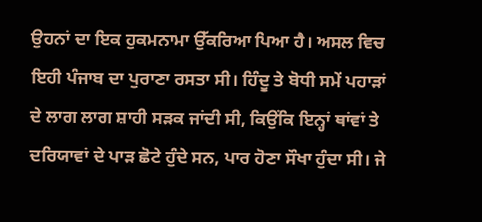ਉਹਨਾਂ ਦਾ ਇਕ ਹੁਕਮਨਾਮਾ ਉੱਕਰਿਆ ਪਿਆ ਹੈ। ਅਸਲ ਵਿਚ ਇਹੀ ਪੰਜਾਬ ਦਾ ਪੁਰਾਣਾ ਰਸਤਾ ਸੀ। ਹਿੰਦੂ ਤੇ ਬੋਧੀ ਸਮੇਂ ਪਹਾੜਾਂ ਦੇ ਲਾਗ ਲਾਗ ਸ਼ਾਹੀ ਸੜਕ ਜਾਂਦੀ ਸੀ, ਕਿਉਂਕਿ ਇਨ੍ਹਾਂ ਥਾਂਵਾਂ ਤੇ ਦਰਿਯਾਵਾਂ ਦੇ ਪਾੜ ਛੋਟੇ ਹੁੰਦੇ ਸਨ, ਪਾਰ ਹੋਣਾ ਸੌਖਾ ਹੁੰਦਾ ਸੀ। ਜੇ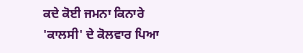ਕਦੇ ਕੋਈ ਜਮਨਾ ਕਿਨਾਰੇ 'ਕਾਲਸੀ' ਦੇ ਕੋਲਵਾਰ ਪਿਆ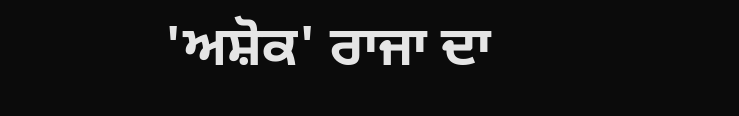'ਅਸ਼ੋਕ' ਰਾਜਾ ਦਾ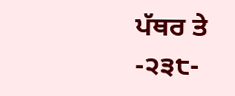ਪੱਥਰ ਤੇ
-੨੩੮-